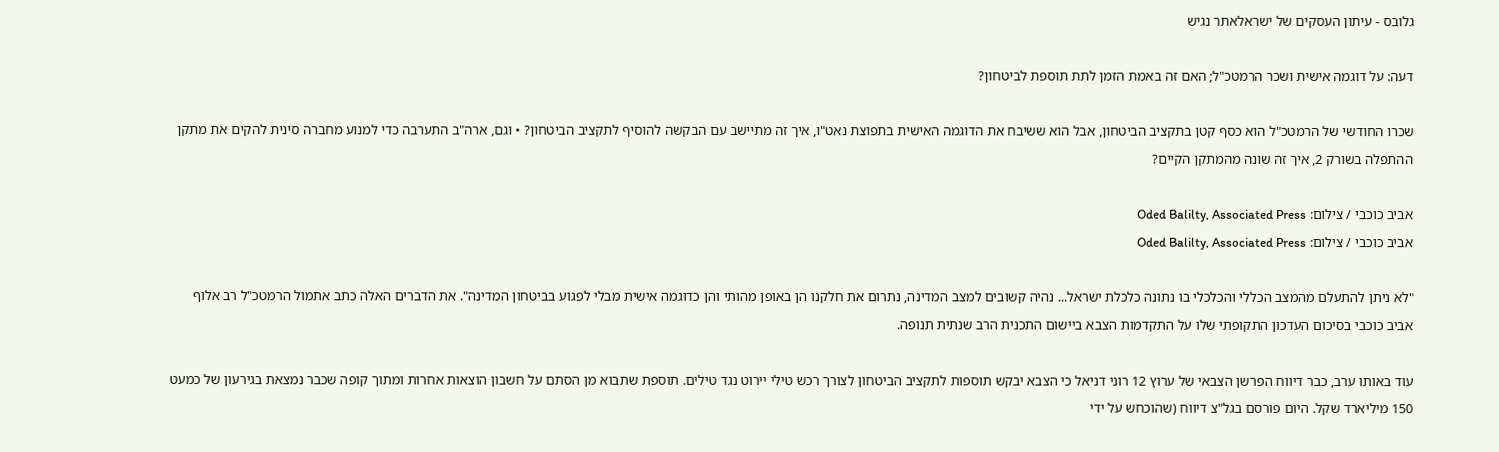גלובס - עיתון העסקים של ישראלאתר נגיש

דעה: על דוגמה אישית ושכר הרמטכ"ל; האם זה באמת הזמן לתת תוספת לביטחון?

שכרו החודשי של הרמטכ"ל הוא כסף קטן בתקציב הביטחון, אבל הוא ששיבח את הדוגמה האישית בתפוצת נאט"ו, איך זה מתיישב עם הבקשה להוסיף לתקציב הביטחון? • וגם, ארה"ב התערבה כדי למנוע מחברה סינית להקים את מתקן ההתפלה בשורק 2, איך זה שונה מהמתקן הקיים?

אביב כוכבי / צילום: Oded Balilty, Associated Press
אביב כוכבי / צילום: Oded Balilty, Associated Press

"לא ניתן להתעלם מהמצב הכללי והכלכלי בו נתונה כלכלת ישראל... נהיה קשובים למצב המדינה, נתרום את חלקנו הן באופן מהותי והן כדוגמה אישית מבלי לפגוע בביטחון המדינה". את הדברים האלה כתב אתמול הרמטכ"ל רב אלוף אביב כוכבי בסיכום העדכון התקופתי שלו על התקדמות הצבא ביישום התכנית הרב שנתית תנופה.

עוד באותו ערב, כבר דיווח הפרשן הצבאי של ערוץ 12 רוני דניאל כי הצבא יבקש תוספות לתקציב הביטחון לצורך רכש טילי יירוט נגד טילים. תוספת שתבוא מן הסתם על חשבון הוצאות אחרות ומתוך קופה שכבר נמצאת בגירעון של כמעט 150 מיליארד שקל. היום פורסם בגל"צ דיווח (שהוכחש על ידי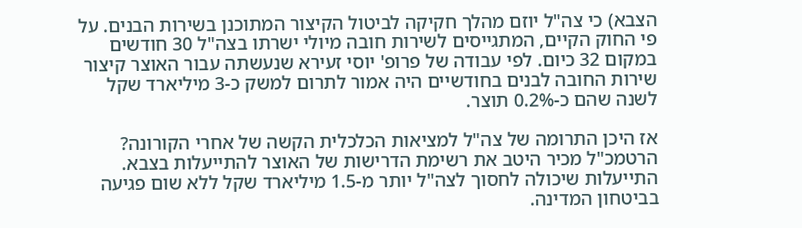הצבא) כי צה"ל יוזם מהלך חקיקה לביטול הקיצור המתוכנן בשירות הבנים. על פי החוק הקיים, המתגייסים לשירות חובה מיולי ישרתו בצה"ל 30 חודשים במקום 32 כיום. לפי עבודה של פרופ' יוסי זעירא שנעשתה עבור האוצר קיצור שירות החובה לבנים בחודשיים היה אמור לתרום למשק כ-3 מיליארד שקל לשנה שהם כ-0.2% תוצר.

אז היכן התרומה של צה"ל למציאות הכלכלית הקשה של אחרי הקורונה? הרטמכ"ל מכיר היטב את רשימת הדרישות של האוצר להתייעלות בצבא. התייעלות שיכולה לחסוך לצה"ל יותר מ-1.5 מיליארד שקל ללא שום פגיעה בביטחון המדינה.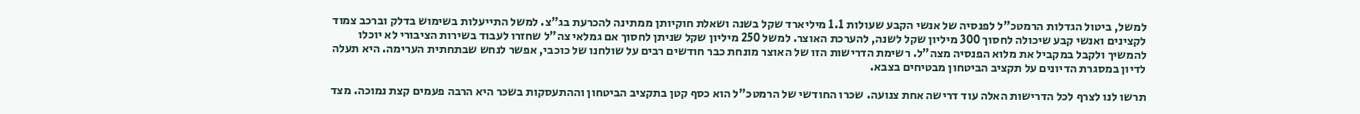למשל, ביטול הגדלות הרמטכ"ל לפנסיה של אנשי הקבע שעולות 1.1 מיליארד שקל בשנה ושאלת חוקיותן ממתינה להכרעת בג"צ. למשל התייעלות בשימוש בדלק וברכב צמוד לקצינים ואנשי קבע שיכולה לחסוך 300 מיליון שקל לשנה, להערכת האוצר. למשל 250 מיליון שקל שניתן לחסוך אם גמלאי צה"ל שחזרו לעבוד בשירות הציבורי לא יוכלו להמשיך ולקבל במקביל את מלוא הפנסיה מצה"ל. רשימת הדרישות הזו של האוצר מונחת כבר חודשים רבים על שולחנו של כוכבי, אפשר לנחש שבתחתית הערימה. היא תעלה לדיון במסגרת הדיונים על תקציב הביטחון מבטיחים בצבא.

תרשו לנו לצרף לכל הדרישות האלה עוד דרישה אחת צנועה. שכרו החודשי של הרמטכ"ל הוא כסף קטן בתקציב הביטחון וההתעסקות בשכר היא הרבה פעמים קצת נמוכה. מצד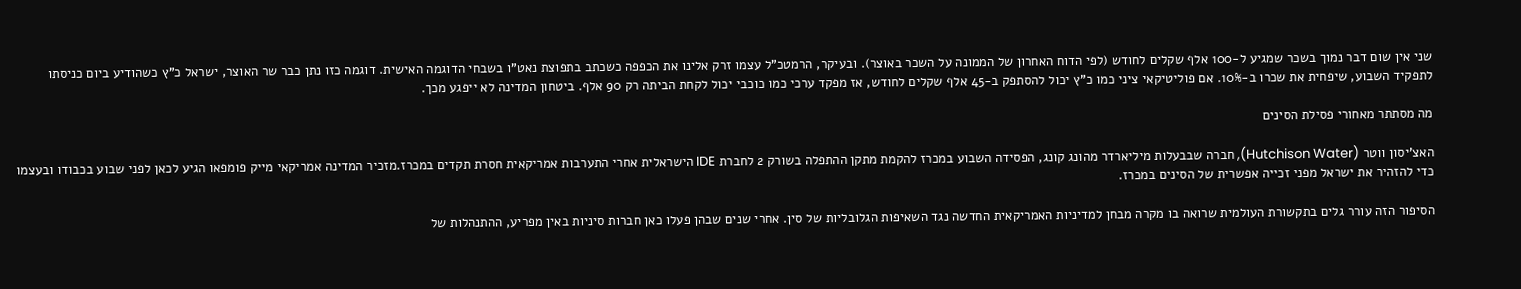שני אין שום דבר נמוך בשכר שמגיע ל-100 אלף שקלים לחודש (לפי הדוח האחרון של הממונה על השכר באוצר). ובעיקר, הרמטכ"ל עצמו זרק אלינו את הכפפה כשכתב בתפוצת נאט"ו בשבחי הדוגמה האישית. דוגמה כזו נתן כבר שר האוצר, ישראל כ"ץ כשהודיע ביום כניסתו לתפקיד השבוע, שיפחית את שכרו ב-10%. אם פוליטיקאי ציני כמו כ"ץ יכול להסתפק ב-45 אלף שקלים לחודש, אז מפקד ערכי כמו כוכבי יכול לקחת הביתה רק 90 אלף. ביטחון המדינה לא ייפגע מכך.

מה מסתתר מאחורי פסילת הסינים

האצ'יסון ווטר (Hutchison Water), חברה שבבעלות מיליארדר מהונג קונג, הפסידה השבוע במכרז להקמת מתקן ההתפלה בשורק 2 לחברת IDE הישראלית אחרי התערבות אמריקאית חסרת תקדים במכרז.מזכיר המדינה אמריקאי מייק פומפאו הגיע לכאן לפני שבוע בכבודו ובעצמו כדי להזהיר את ישראל מפני זכייה אפשרית של הסינים במכרז.

הסיפור הזה עורר גלים בתקשורת העולמית שרואה בו מקרה מבחן למדיניות האמריקאית החדשה נגד השאיפות הגלובליות של סין. אחרי שנים שבהן פעלו כאן חברות סיניות באין מפריע, ההתנהלות של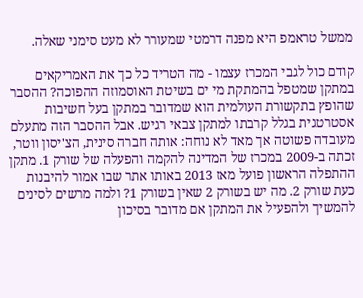ממשל טראמפ היא מפנה דרמטי שמעורר לא מעט סימני שאלה.

קודם כול לגבי המכרז עצמו - מה הטריד כל כך את האמריקאים במתקן שמטפל בהמתקת מי ים בשיטת האוסמוזה ההפוכה? ההסבר שהופץ בתקשורת העולמית הוא שמדובר במתקן בעל חשיבות אסטרטגית בגלל קרבתו למתקן צבאי רגיש. אבל ההסבר הזה מתעלם מעובדה פשוטה אך מאד לא נוחה: אותה חברה סינית, הצ'יסון ווטר, זכתה ב-2009 במכרז של המדינה להקמה והפעלה של שורק 1. מתקן ההתפלה הראשון פועל מאז 2013 באותו אתר שבו אמור להיבנות כעת שורק 2. מה יש בשורק 2 שאין בשורק 1? ולמה מרשים לסינים להמשיך ולהפעיל את המתקן אם מדובר בסיכון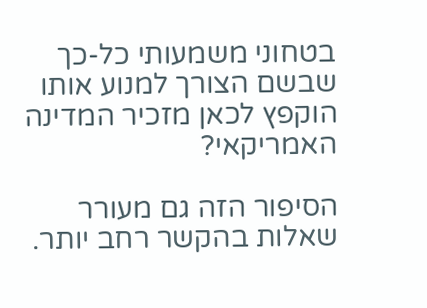בטחוני משמעותי כל-כך שבשם הצורך למנוע אותו הוקפץ לכאן מזכיר המדינה האמריקאי?

הסיפור הזה גם מעורר שאלות בהקשר רחב יותר.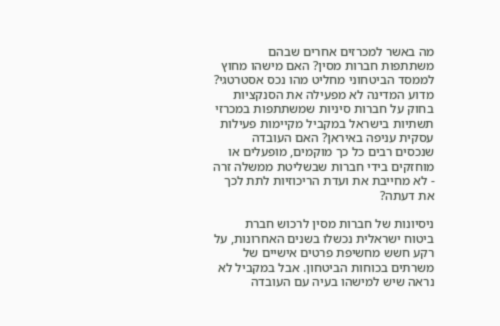מה באשר למכרזים אחרים שבהם משתתפות חברות מסין? האם מישהו מחוץ לממסד הביטחוני מחליט מהו נכס אסטרטגי? מדוע המדינה לא מפעילה את הסנקציות בחוק על חברות סיניות שמשתתפות במכרזי תשתיות בישראל במקביל מקיימות פעילות עסקית עניפה באיראן? האם העובדה שנכסים רבים כל כך מוקמים, מופעלים או מוחזקים בידי חברות שבשליטת ממשלה זרה - לא מחייבת את ועדת הריכוזיות לתת לכך את דעתה?

ניסיונות של חברות מסין לרכוש חברת ביטוח ישראלית נכשלו בשנים האחרונות, על רקע חשש מחשיפת פרטים אישיים של משרתים בכוחות הביטחון. אבל במקביל לא נראה שיש למישהו בעיה עם העובדה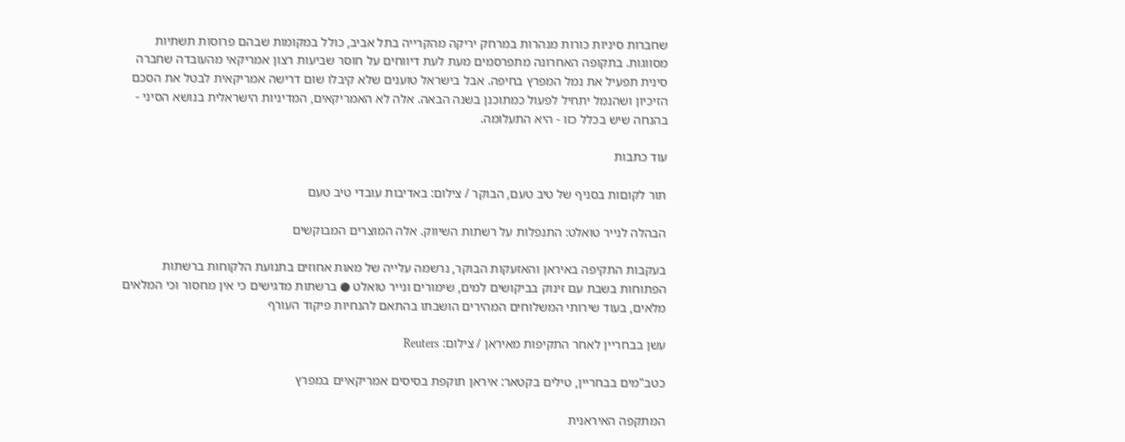שחברות סיניות כורות מנהרות במרחק יריקה מהקרייה בתל אביב, כולל במקומות שבהם פרוסות תשתיות מסווגות. בתקופה האחרונה מתפרסמים מעת לעת דיווחים על חוסר שביעות רצון אמריקאי מהעובדה שחברה סינית תפעיל את נמל המפרץ בחיפה. אבל בישראל טוענים שלא קיבלו שום דרישה אמריקאית לבטל את הסכם הזיכיון ושהנמל יתחיל לפעול כמתוכנן בשנה הבאה. אלה לא האמריקאים, המדיניות הישראלית בנושא הסיני - בהנחה שיש בכלל כזו - היא התעלומה.

עוד כתבות

תור לקוםות בסניף של טיב טעם, הבוקר / צילום: באדיבות עובדי טיב טעם

הבהלה לנייר טואלט: התנפלות על רשתות השיווק. אלה המוצרים המבוקשים

בעקבות התקיפה באיראן והאזעקות הבוקר, נרשמה עלייה של מאות אחוזים בתנועת הלקוחות ברשתות הפתוחות בשבת עם זינוק בביקושים למים, שימורים ונייר טואלט ● ברשתות מדגישים כי אין מחסור וכי המלאים מלאים, בעוד שירותי המשלוחים המהירים הושבתו בהתאם להנחיות פיקוד העורף

עשן בבחריין לאחר התקיפות מאיראן / צילום: Reuters

כטב"מים בבחריין, טילים בקטאר: איראן תוקפת בסיסים אמריקאיים במפרץ

המתקפה האיראנית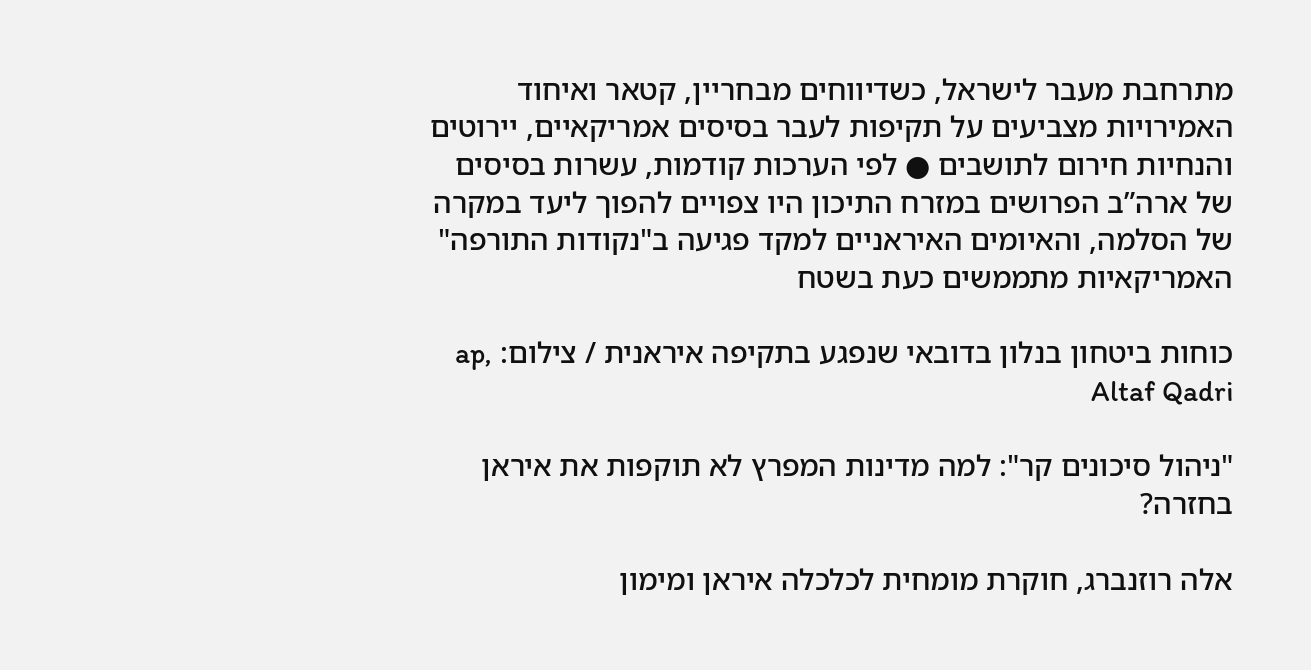מתרחבת מעבר לישראל, כשדיווחים מבחריין, קטאר ואיחוד האמירויות מצביעים על תקיפות לעבר בסיסים אמריקאיים, יירוטים והנחיות חירום לתושבים ● לפי הערכות קודמות, עשרות בסיסים של ארה”ב הפרושים במזרח התיכון היו צפויים להפוך ליעד במקרה של הסלמה, והאיומים האיראניים למקד פגיעה ב"נקודות התורפה" האמריקאיות מתממשים כעת בשטח

כוחות ביטחון בנלון בדובאי שנפגע בתקיפה איראנית / צילום: ap, Altaf Qadri

"ניהול סיכונים קר": למה מדינות המפרץ לא תוקפות את איראן בחזרה?

אלה רוזנברג, חוקרת מומחית לכלכלה איראן ומימון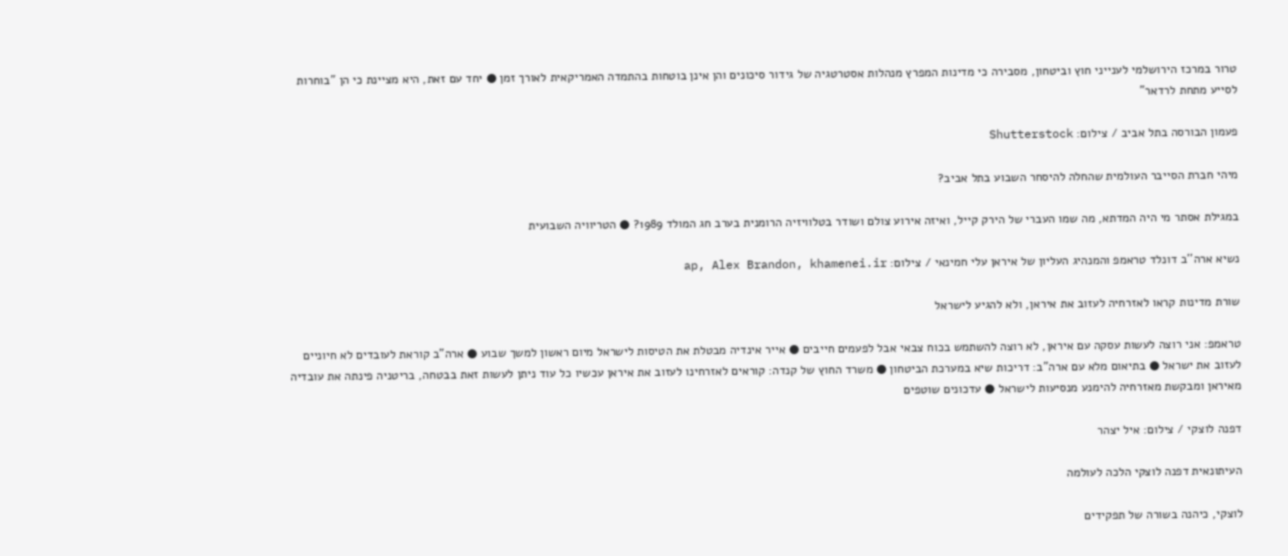טרור במרכז הירושלמי לענייני חוץ וביטחון, מסבירה כי מדינות המפרץ מנהלות אסטרטגיה של גידור סיכונים והן אינן בוטחות בהתמדה האמריקאית לאורך זמן ● יחד עם זאת, היא מציינת כי הן "בוחרות לסייע מתחת לרדאר"

פעמון הבורסה בתל אביב / צילום: Shutterstock

מיהי חברת הסייבר העולמית שהחלה להיסחר השבוע בתל אביב?

במגילת אסתר מי היה המדתא, מה שמו העברי של הירק קייל, ואיזה אירוע צולם ושודר בטלוויזיה הרומנית בערב חג המולד 1989? ● הטריוויה השבועית

נשיא ארה''ב דונלד טראמפ והמנהיג העליון של איראן עלי חמינאי / צילום: ap, Alex Brandon, khamenei.ir

שורת מדינות קראו לאזרחיה לעזוב את איראן, ולא להגיע לישראל

טראמפ: אני רוצה לעשות עסקה עם איראן, לא רוצה להשתמש בכוח צבאי אבל לפעמים חייבים ● אייר אינדיה מבטלת את הטיסות לישראל מיום ראשון למשך שבוע ● ארה"ב קוראת לעובדים לא חיוניים לעזוב את ישראל ● בתיאום מלא עם ארה"ב: דריכות שיא במערכת הביטחון ● משרד החוץ של קנדה: קוראים לאזרחינו לעזוב את איראן עכשיו כל עוד ניתן לעשות זאת בבטחה, בריטניה פינתה את עובדיה מאיראן ומבקשת מאזרחיה להימנע מנסיעות לישראל ● עדכונים שוטפים

דפנה לוצקי / צילום: איל יצהר

העיתונאית דפנה לוצקי הלכה לעולמה

לוצקי, כיהנה בשורה של תפקידים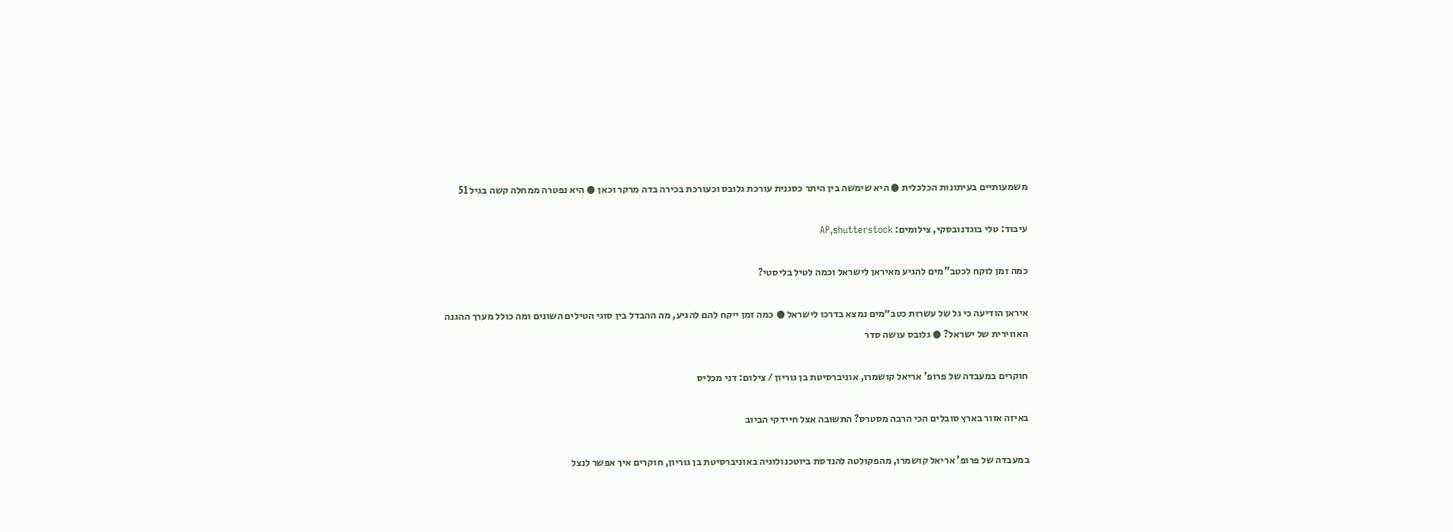משמעותיים בעיתונות הכלכלית ● היא שימשה בין היתר כסגנית עורכת גלובס וכעורכת בכירה בדה מרקר וכאן ● היא נפטרה ממחלה קשה בגיל 51

עיבוד: טלי בוגדנובסקי, צילומים: AP,shutterstock

כמה זמן לוקח לכטב"מים להגיע מאיראן לישראל וכמה לטיל בליסטי?

איראן הודיעה כי גל של עשרות כטב״מים נמצא בדרכו לישראל ● כמה זמן ייקח להם להגיע, מה ההבדל בין סוגי הטילים השונים ומה כולל מערך ההגנה האווירית של ישראל? ● גלובס עושה סדר

חוקרים במעבדה של פרופ' אריאל קושמרו, אוניברסיטת בן גוריון / צילום: דני מכליס

באיזה אזור בארץ סובלים הכי הרבה מסטרס? התשובה אצל חיידקי הביוב

במעבדה של פרופ' אריאל קושמרו, מהפקולטה להנדסת ביוטכנולוגיה באוניברסיטת בן גוריון, חוקרים איך אפשר לנצל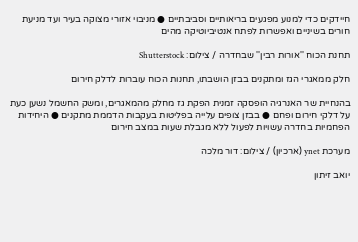חיידקים כדי למנוע מפגעים בריאותיים וסביבתיים ● מניבוי אזורי מצוקה בעיר ועד מניעת חורים בשיניים ואפשרות לפתח אנטיביוטיקה מהים

תחנת הכוח ''אורות רבין'' שבחדרה / צילום: Shutterstock

חלק ממאגרי הגז ומתקנים בבזן הושבתו, תחנות הכוח עוברות לדלק חירום

בהנחיית שר האנרגיה הופסקה זמנית הפקת גז מחלק מהמאגרים, ומשק החשמל נשען כעת על דלקי חירום ופחם ● בבזן צופים עלייה בפליטות בעקבות הדממת מתקנים ● היחידות הפחמיות בחדרה עשויות לפעול ללא מגבלת שעות במצב חירום

מערכת ynet (ארכיון) / צילום: דור מלכה

יואב זיתון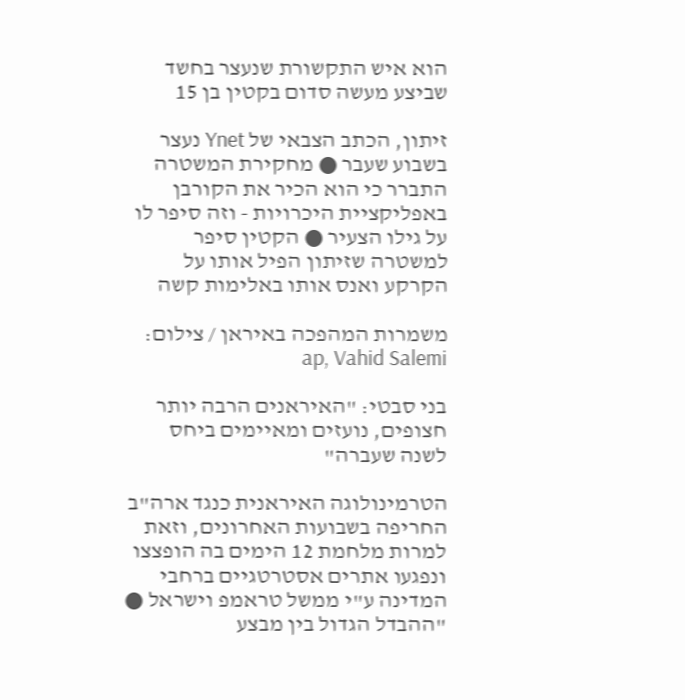הוא איש התקשורת שנעצר בחשד שביצע מעשה סדום בקטין בן 15

זיתון, הכתב הצבאי של Ynet נעצר בשבוע שעבר ● מחקירת המשטרה התברר כי הוא הכיר את הקורבן באפליקציית היכרויות - וזה סיפר לו על גילו הצעיר ● הקטין סיפר למשטרה שזיתון הפיל אותו על הקרקע ואנס אותו באלימות קשה

משמרות המהפכה באיראן / צילום: ap, Vahid Salemi

בני סבטי: "האיראנים הרבה יותר חצופים, נועזים ומאיימים ביחס לשנה שעברה"

הטרמינולוגה האיראנית כנגד ארה"ב החריפה בשבועות האחרונים, וזאת למרות מלחמת 12 הימים בה הופצצו ונפגעו אתרים אסטרטגיים ברחבי המדינה ע"י ממשל טראמפ וישראל ● "ההבדל הגדול בין מבצע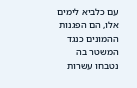עם כלביא לימים אלו, הם הפגנות ההמונים כנגד המשטר בה נטבחו עשרות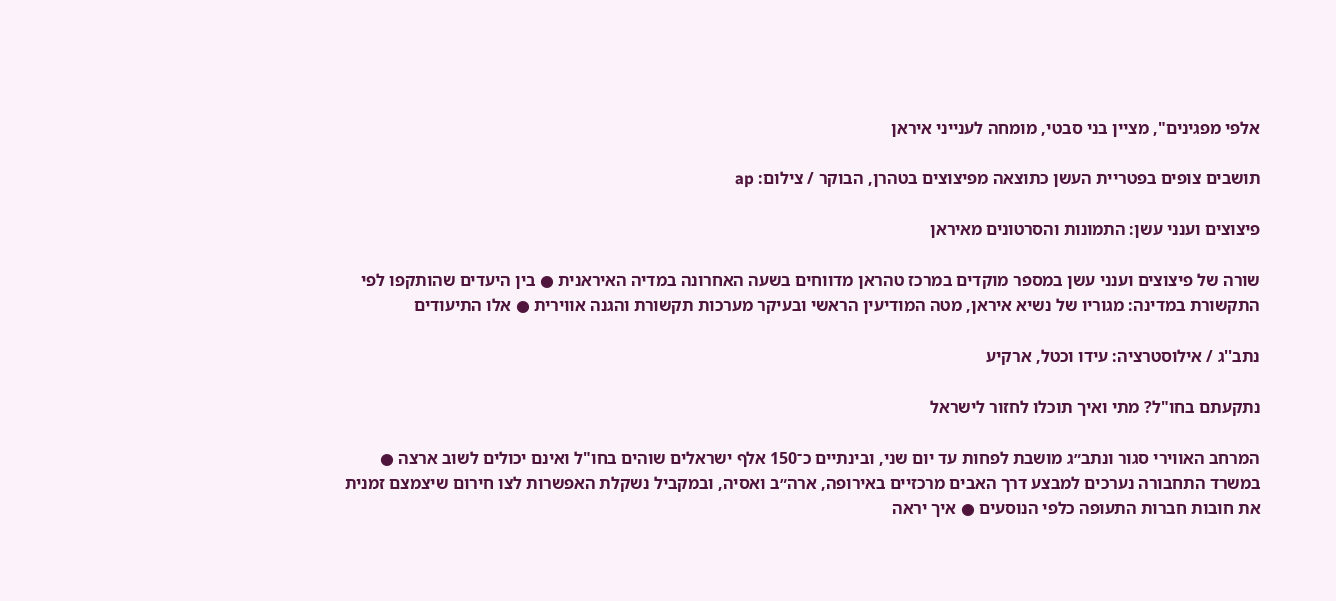אלפי מפגינים", מציין בני סבטי, מומחה לענייני איראן

תושבים צופים בפטריית העשן כתוצאה מפיצוצים בטהרן, הבוקר / צילום: ap

פיצוצים וענני עשן: התמונות והסרטונים מאיראן

שורה של פיצוצים וענני עשן במספר מוקדים במרכז טהראן מדווחים בשעה האחרונה במדיה האיראנית ● בין היעדים שהותקפו לפי התקשורת במדינה: מגוריו של נשיא איראן, מטה המודיעין הראשי ובעיקר מערכות תקשורת והגנה אווירית ● אלו התיעודים

נתב''ג / אילוסטרציה: עידו וכטל, ארקיע

נתקעתם בחו"ל? מתי ואיך תוכלו לחזור לישראל

המרחב האווירי סגור ונתב״ג מושבת לפחות עד יום שני, ובינתיים כ־150 אלף ישראלים שוהים בחו"ל ואינם יכולים לשוב ארצה ● במשרד התחבורה נערכים למבצע דרך האבים מרכזיים באירופה, ארה״ב ואסיה, ובמקביל נשקלת האפשרות לצו חירום שיצמצם זמנית את חובות חברות התעופה כלפי הנוסעים ● איך יראה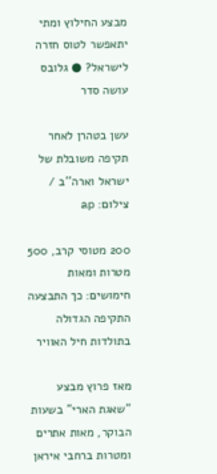מבצע החילוץ ומתי יתאפשר לטוס חזרה לישראל? ● גלובס עושה סדר

עשן בטהרן לאחר תקיפה משובלת של ישראל וארה''ב / צילום: ap

200 מטוסי קרב, 500 מטרות ומאות חימושים: כך התבצעה התקיפה הגדולה בתולדות חיל האוויר

מאז פרוץ מבצע "שאגת הארי" בשעות הבוקר, מאות אתרים ומטרות ברחבי איראן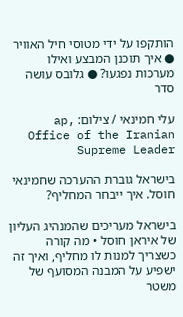הותקפו על ידי מטוסי חיל האוויר ● איך תוכנן המבצע ואילו מערכות נפגעו? ● גלובס עושה סדר

עלי חמינאי / צילום: ap, Office of the Iranian Supreme Leader

בישראל גוברת ההערכה שחמינאי חוסל. איך ייבחר המחליף?

בישראל מעריכים שהמנהיג העליון של איראן חוסל • מה קורה כשצריך למנות לו מחליף, ואיך זה ישפיע על המבנה המסועף של משטר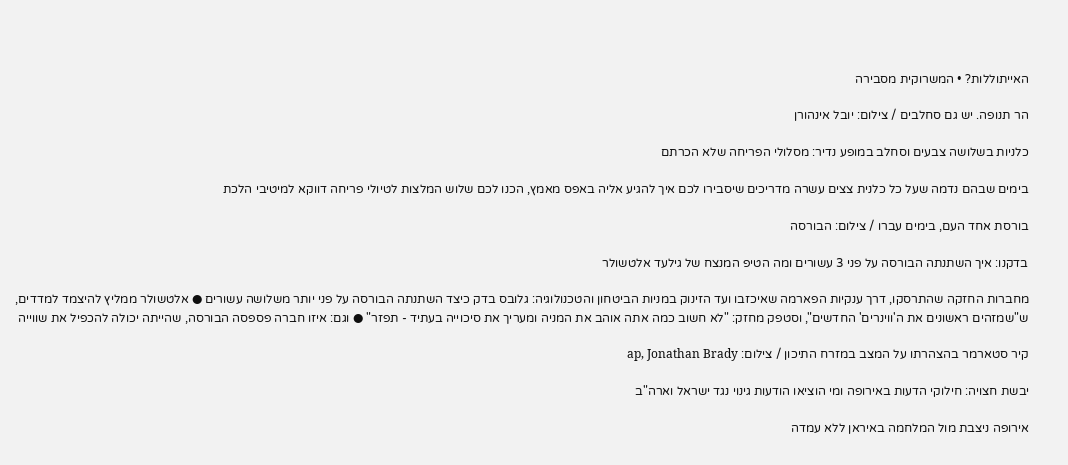האייתוללות? • המשרוקית מסבירה

הר תנופה. יש גם סחלבים / צילום: יובל אינהורן

כלניות בשלושה צבעים וסחלב במופע נדיר: מסלולי הפריחה שלא הכרתם

בימים שבהם נדמה שעל כל כלנית צצים עשרה מדריכים שיסבירו לכם איך להגיע אליה באפס מאמץ, הכנו לכם שלוש המלצות לטיולי פריחה דווקא למיטיבי הלכת

בורסת אחד העם, בימים עברו / צילום: הבורסה

בדקנו: איך השתנתה הבורסה על פני 3 עשורים ומה הטיפ המנצח של גילעד אלטשולר

מחברות החזקה שהתרסקו, דרך ענקיות הפארמה שאיכזבו ועד הזינוק במניות הביטחון והטכנולוגיה: גלובס בדק כיצד השתנתה הבורסה על פני יותר משלושה עשורים ● אלטשולר ממליץ להיצמד למדדים, ש"שמזהים ראשונים את ה'ווינרים' החדשים", וסטפק מחזק: "לא חשוב כמה אתה אוהב את המניה ומעריך את סיכוייה בעתיד - תפזר" ● וגם: איזו חברה פספסה הבורסה, שהייתה יכולה להכפיל את שווייה

קיר סטארמר בהצהרתו על המצב במזרח התיכון / צילום: ap, Jonathan Brady

יבשת חצויה: חילוקי הדעות באירופה ומי הוציאו הודעות גינוי נגד ישראל וארה"ב

אירופה ניצבת מול המלחמה באיראן ללא עמדה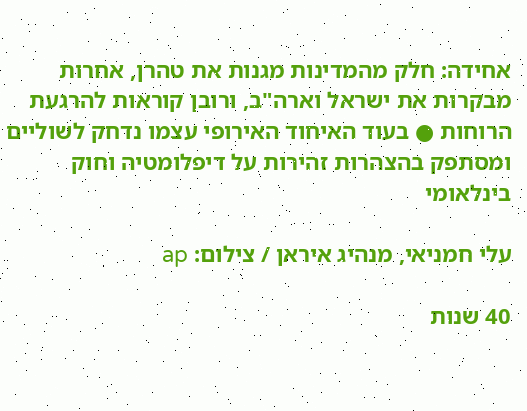אחידה: חלק מהמדינות מגנות את טהרן, אחרות מבקרות את ישראל וארה"ב, ורובן קוראות להרגעת הרוחות ● בעוד האיחוד האירופי עצמו נדחק לשוליים ומסתפק בהצהרות זהירות על דיפלומטיה וחוק בינלאומי

עלי חמניאי, מנהיג איראן / צילום: ap

40 שנות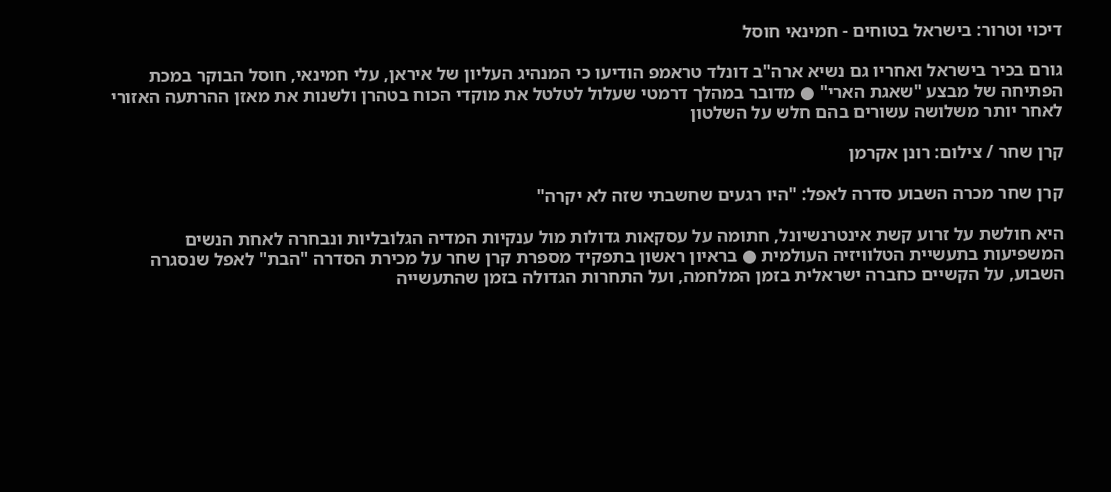דיכוי וטרור: בישראל בטוחים - חמינאי חוסל

גורם בכיר בישראל ואחריו גם נשיא ארה"ב דונלד טראמפ הודיעו כי המנהיג העליון של איראן, עלי חמינאי, חוסל הבוקר במכת הפתיחה של מבצע "שאגת הארי" ● מדובר במהלך דרמטי שעלול לטלטל את מוקדי הכוח בטהרן ולשנות את מאזן ההרתעה האזורי לאחר יותר משלושה עשורים בהם חלש על השלטון

קרן שחר / צילום: רונן אקרמן

קרן שחר מכרה השבוע סדרה לאפל: "היו רגעים שחשבתי שזה לא יקרה"

היא חולשת על זרוע קשת אינטרנשיונל, חתומה על עסקאות גדולות מול ענקיות המדיה הגלובליות ונבחרה לאחת הנשים המשפיעות בתעשיית הטלוויזיה העולמית ● בראיון ראשון בתפקיד מספרת קרן שחר על מכירת הסדרה "הבת" לאפל שנסגרה השבוע, על הקשיים כחברה ישראלית בזמן המלחמה, ועל התחרות הגדולה בזמן שהתעשייה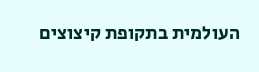העולמית בתקופת קיצוצים